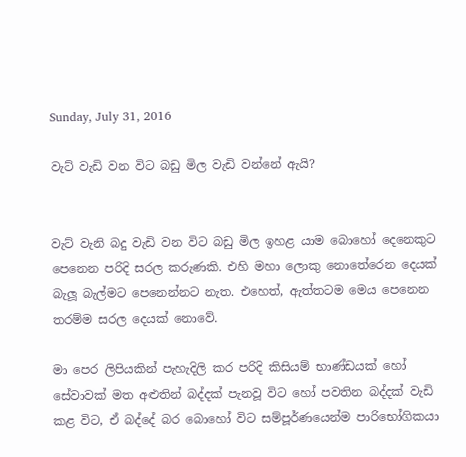Sunday, July 31, 2016

වැට් වැඩි වන විට බඩු මිල වැඩි වන්නේ ඇයි?


වැට් වැනි බදු වැඩි වන විට බඩු මිල ඉහළ යාම බොහෝ දෙනෙකුට පෙනෙන පරිදි සරල කරුණකි. එහි මහා ලොකු නොතේරෙන දෙයක් බැලූ බැල්මට පෙනෙන්නට නැත. එහෙත්, ඇත්තටම මෙය පෙනෙන තරම්ම සරල දෙයක් නොවේ.

මා පෙර ලිපියකින් පැහැදිලි කර පරිදි කිසියම් භාණ්ඩයක් හෝ සේවාවක් මත අළුතින් බද්දක් පැනවූ විට හෝ පවතින බද්දක් වැඩි කළ විට, ඒ බද්දේ බර බොහෝ විට සම්පූර්ණයෙන්ම පාරිභෝගිකයා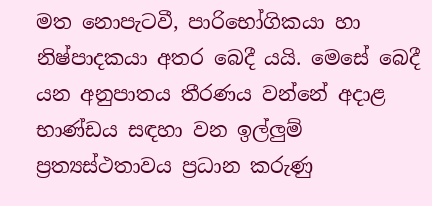මත නොපැටවී, පාරිභෝගිකයා හා නිෂ්පාදකයා අතර බෙදී යයි. මෙසේ බෙදී යන අනුපාතය තීරණය වන්නේ අදාළ භාණ්ඩය සඳහා වන ඉල්ලුම් ප්‍රත්‍යස්ථතාවය ප්‍රධාන කරුණු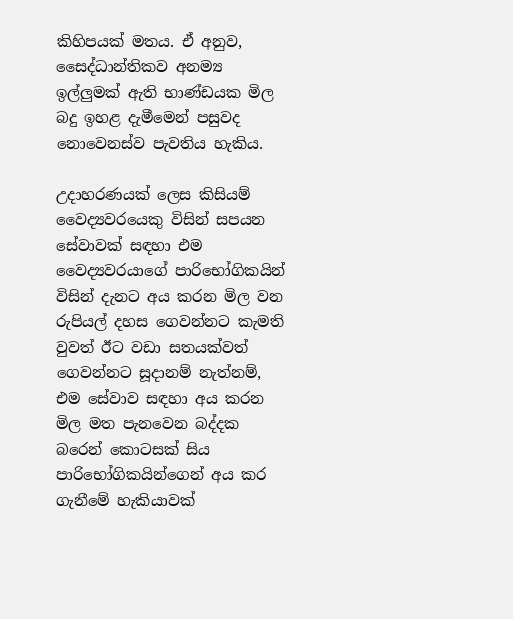කිහිපයක් මතය. ඒ අනුව, සෛද්ධාන්තිකව අනම්‍ය ඉල්ලුමක් ඇති භාණ්ඩයක මිල බදු ඉහළ දැමීමෙන් පසුවද නොවෙනස්ව පැවතිය හැකිය.

උදාහරණයක් ලෙස කිසියම් වෛද්‍යවරයෙකු විසින් සපයන සේවාවක් සඳහා එම වෛද්‍යවරයාගේ පාරිභෝගිකයින් විසින් දැනට අය කරන මිල වන රුපියල් දහස ගෙවන්නට කැමති වුවත් ඊට වඩා සතයක්වත් ගෙවන්නට සූදානම් නැත්නම්, එම සේවාව සඳහා අය කරන මිල මත පැනවෙන බද්දක බරෙන් කොටසක් සිය පාරිභෝගිකයින්ගෙන් අය කර ගැනීමේ හැකියාවක්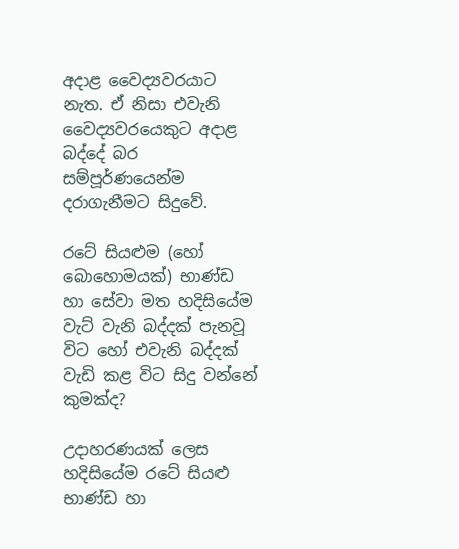අදාළ වෛද්‍යවරයාට නැත. ඒ නිසා එවැනි වෛද්‍යවරයෙකුට අදාළ බද්දේ බර සම්පූර්ණයෙන්ම දරාගැනීමට සිදුවේ.

රටේ සියළුම (හෝ බොහොමයක්) භාණ්ඩ හා සේවා මත හදිසියේම වැට් වැනි බද්දක් පැනවූ විට හෝ එවැනි බද්දක් වැඩි කළ විට සිදු වන්නේ කුමක්ද?

උදාහරණයක් ලෙස හදිසියේම රටේ සියළු භාණ්ඩ හා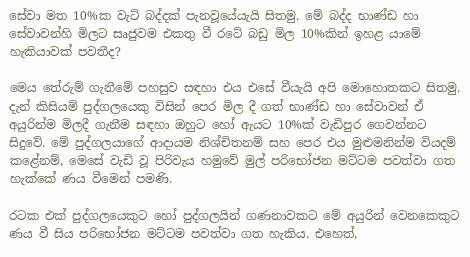සේවා මත 10%ක වැට් බද්දක් පැනවූයේයැයි සිතමු. මේ බද්ද භාණ්ඩ හා සේවාවන්හි මිලට සෘජුවම එකතු වී රටේ බඩු මිල 10%කින් ඉහළ යාමේ හැකියාවක් පවතීද?

මෙය තේරුම් ගැනීමේ පහසුව සඳහා එය එසේ වීයැයි අපි මොහොතකට සිතමු. දැන් කිසියම් පුද්ගලයෙකු විසින් පෙර මිල දී ගත් භාණ්ඩ හා සේවාවන් ඒ අයුරින්ම මිලදී ගැනීම සඳහා ඔහුට හෝ ඇයට 10%ක් වැඩිපුර ගෙවන්නට සිදුවේ. මේ පුද්ගලයාගේ ආදායම නිශ්චිතනම් සහ පෙර එය මුළුමනින්ම වියදම් කළේනම්, මෙසේ වැඩි වූ පිරිවැය හමුවේ මුල් පරිභෝජන මට්ටම පවත්වා ගත හැක්කේ ණය වීමෙන් පමණි.

රටක එක් පුද්ගලයෙකුට හෝ පුද්ගලයින් ගණනාවකට මේ අයුරින් වෙනකෙකුට ණය වී සිය පරිභෝජන මට්ටම පවත්වා ගත හැකිය. එහෙත්,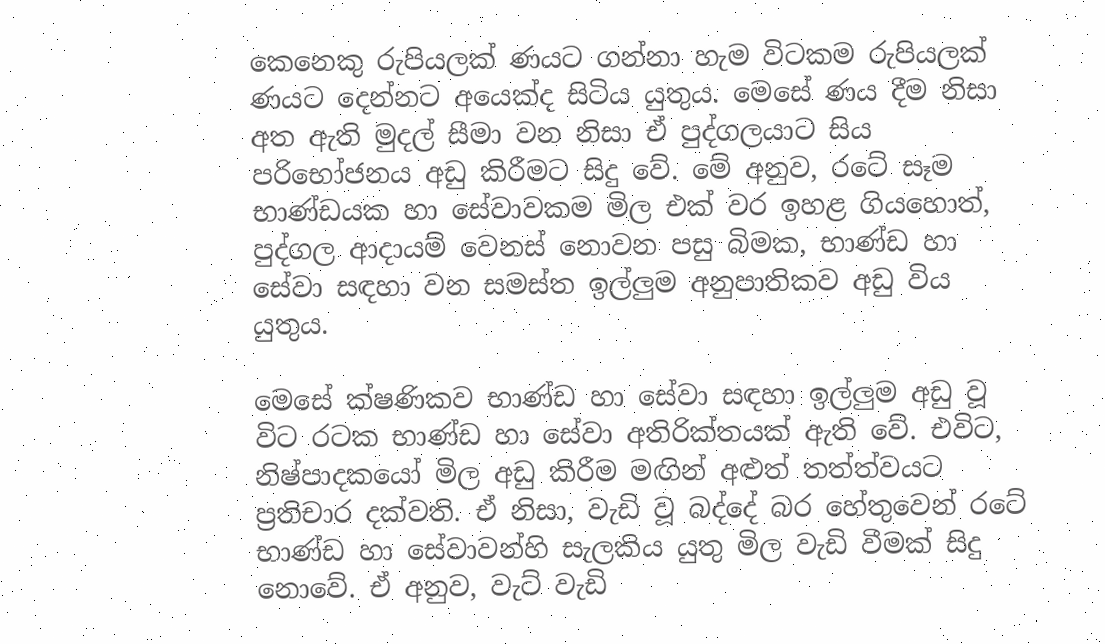කෙනෙකු රුපියලක් ණයට ගන්නා හැම විටකම රුපියලක් ණයට දෙන්නට අයෙක්ද සිටිය යුතුය. මෙසේ ණය දීම නිසා අත ඇති මුදල් සීමා වන නිසා ඒ පුද්ගලයාට සිය පරිභෝජනය අඩු කිරීමට සිදු වේ. මේ අනුව, රටේ සෑම භාණ්ඩයක හා සේවාවකම මිල එක් වර ඉහළ ගියහොත්, පුද්ගල ආදායම් වෙනස් නොවන පසු බිමක, භාණ්ඩ හා සේවා සඳහා වන සමස්ත ඉල්ලුම අනුපාතිකව අඩු විය යුතුය.

මෙසේ ක්ෂණිකව භාණ්ඩ හා සේවා සඳහා ඉල්ලුම අඩු වූ විට රටක භාණ්ඩ හා සේවා අතිරික්තයක් ඇති වේ. එවිට, නිෂ්පාදකයෝ මිල අඩු කිරීම මඟින් අළුත් තත්ත්වයට ප්‍රතිචාර දක්වති. ඒ නිසා, වැඩි වූ බද්දේ බර හේතුවෙන් රටේ භාණ්ඩ හා සේවාවන්හි සැලකිය යුතු මිල වැඩි වීමක් සිදු නොවේ. ඒ අනුව, වැට් වැඩි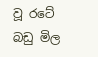වූ රටේ බඩු මිල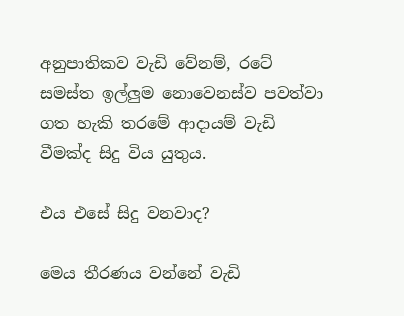අනුපාතිකව වැඩි වේනම්, රටේ සමස්ත ඉල්ලුම නොවෙනස්ව පවත්වා ගත හැකි තරමේ ආදායම් වැඩි වීමක්ද සිදු විය යුතුය.

එය එසේ සිදු වනවාද?

මෙය තීරණය වන්නේ වැඩි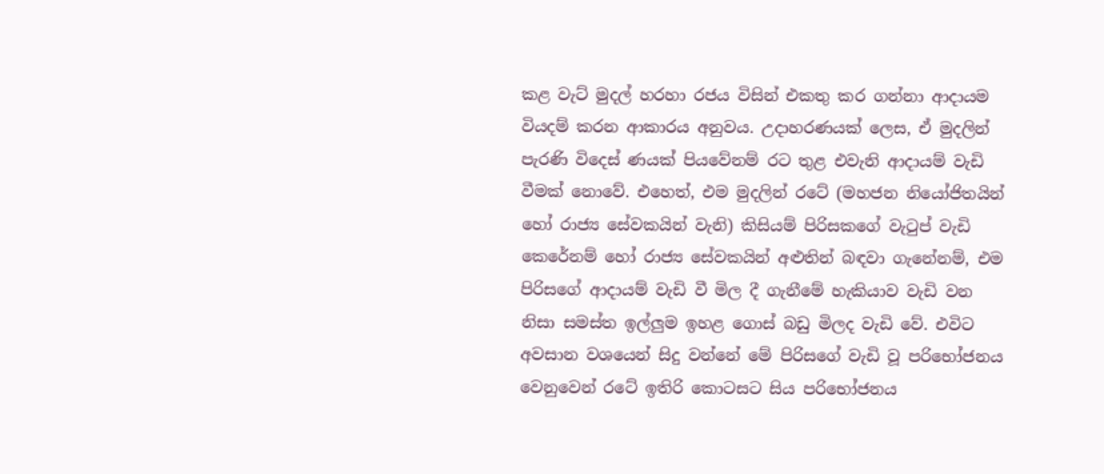කළ වැට් මුදල් හරහා රජය විසින් එකතු කර ගන්නා ආදායම වියදම් කරන ආකාරය අනුවය. උදාහරණයක් ලෙස, ඒ මුදලින් පැරණි විදෙස් ණයක් පියවේනම් රට තුළ එවැනි ආදායම් වැඩි වීමක් නොවේ. එහෙත්, එම මුදලින් රටේ (මහජන නියෝජිතයින් හෝ රාජ්‍ය සේවකයින් වැනි) කිසියම් පිරිසකගේ වැටුප් වැඩි කෙරේනම් හෝ රාජ්‍ය සේවකයින් අළුතින් බඳවා ගැනේනම්, එම පිරිසගේ ආදායම් වැඩි වී මිල දී ගැනීමේ හැකියාව වැඩි වන නිසා සමස්ත ඉල්ලුම ඉහළ ගොස් බඩු මිලද වැඩි වේ. එවිට අවසාන වශයෙන් සිදු වන්නේ මේ පිරිසගේ වැඩි වූ පරිභෝජනය වෙනුවෙන් රටේ ඉතිරි කොටසට සිය පරිභෝජනය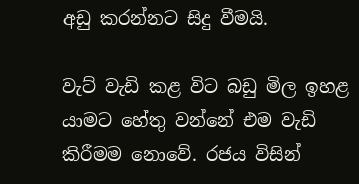අඩු කරන්නට සිදු වීමයි.

වැට් වැඩි කළ විට බඩු මිල ඉහළ යාමට හේතු වන්නේ එම වැඩි කිරීමම නොවේ. රජය විසින්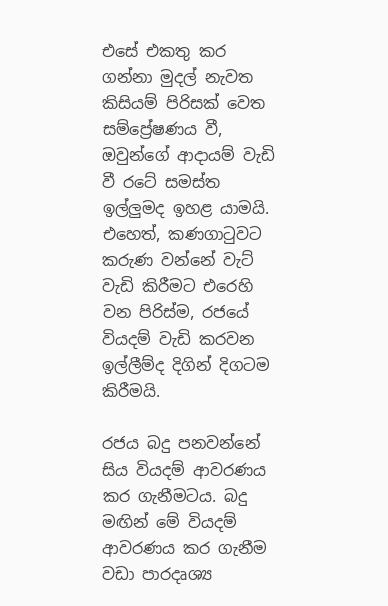එසේ එකතු කර ගන්නා මුදල් නැවත කිසියම් පිරිසක් වෙත සම්ප්‍රේෂණය වී, ඔවුන්ගේ ආදායම් වැඩි වී රටේ සමස්ත ඉල්ලුමද ඉහළ යාමයි. එහෙත්, කණගාටුවට කරුණ වන්නේ වැට් වැඩි කිරීමට එරෙහි වන පිරිස්ම, රජයේ වියදම් වැඩි කරවන ඉල්ලීම්ද දිගින් දිගටම කිරීමයි.

රජය බදු පනවන්නේ සිය වියදම් ආවරණය කර ගැනීමටය. බදු මඟින් මේ වියදම් ආවරණය කර ගැනීම වඩා පාරදෘශ්‍ය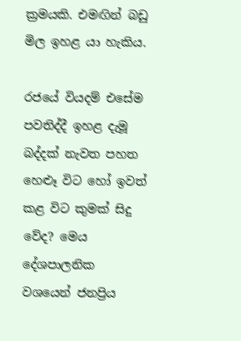ක්‍රමයකි. එමඟින් බඩු මිල ඉහළ යා හැකිය.

රජයේ වියදම් එසේම පවතිද්දී ඉහළ දැමූ බද්දක් නැවත පහත හෙළූ විට හෝ ඉවත් කළ විට කුමක් සිදු වේද? මෙය දේශපාලනික වශයෙන් ජනප්‍රිය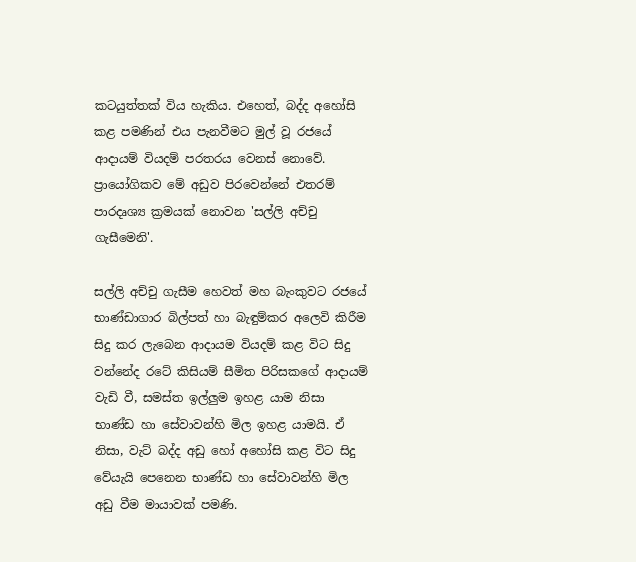කටයුත්තක් විය හැකිය. එහෙත්, බද්ද අහෝසි කළ පමණින් එය පැනවීමට මුල් වූ රජයේ ආදායම් වියදම් පරතරය වෙනස් නොවේ. ප්‍රායෝගිකව මේ අඩුව පිරවෙන්නේ එතරම් පාරදෘශ්‍ය ක්‍රමයක් නොවන 'සල්ලි අච්චු ගැසීමෙනි'.

සල්ලි අච්චු ගැසීම හෙවත් මහ බැංකුවට රජයේ භාණ්ඩාගාර බිල්පත් හා බැඳුම්කර අලෙවි කිරීම සිදු කර ලැබෙන ආදායම වියදම් කළ විට සිදු වන්නේද රටේ කිසියම් සීමිත පිරිසකගේ ආදායම් වැඩි වී, සමස්ත ඉල්ලුම ඉහළ යාම නිසා භාණ්ඩ හා සේවාවන්හි මිල ඉහළ යාමයි. ඒ නිසා, වැට් බද්ද අඩු හෝ අහෝසි කළ විට සිදු වේයැයි පෙනෙන භාණ්ඩ හා සේවාවන්හි මිල අඩු වීම මායාවක් පමණි.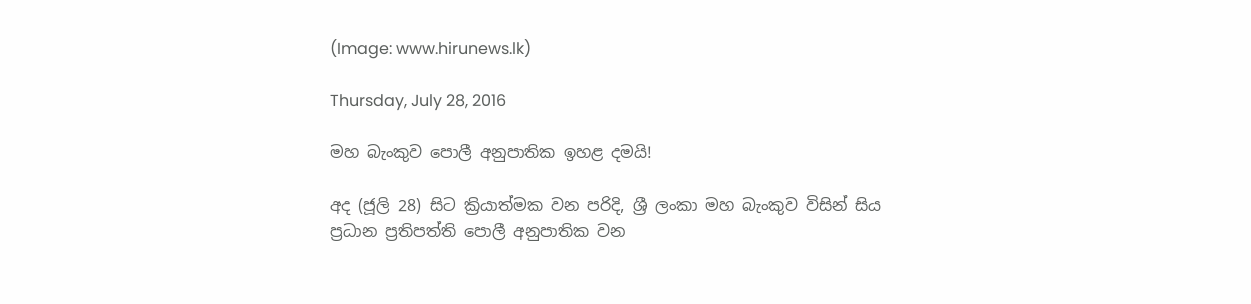(Image: www.hirunews.lk)

Thursday, July 28, 2016

මහ බැංකුව පොලී අනුපාතික ඉහළ දමයි!

අද (ජූලි 28) සිට ක්‍රියාත්මක වන පරිදි, ශ්‍රී ලංකා මහ බැංකුව විසින් සිය ප්‍රධාන ප්‍රතිපත්ති පොලී අනුපාතික වන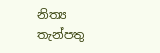නිත්‍ය තැන්පතු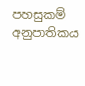පහසුකම් අනුපාතිකය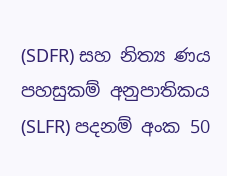(SDFR) සහ නිත්‍ය ණය පහසුකම් අනුපාතිකය (SLFR) පදනම් අංක 50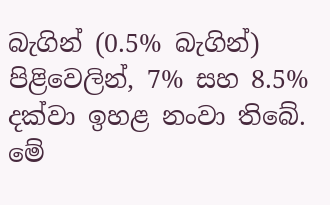බැගින් (0.5% බැගින්) පිළිවෙලින්, 7% සහ 8.5% දක්වා ඉහළ නංවා තිබේ. මේ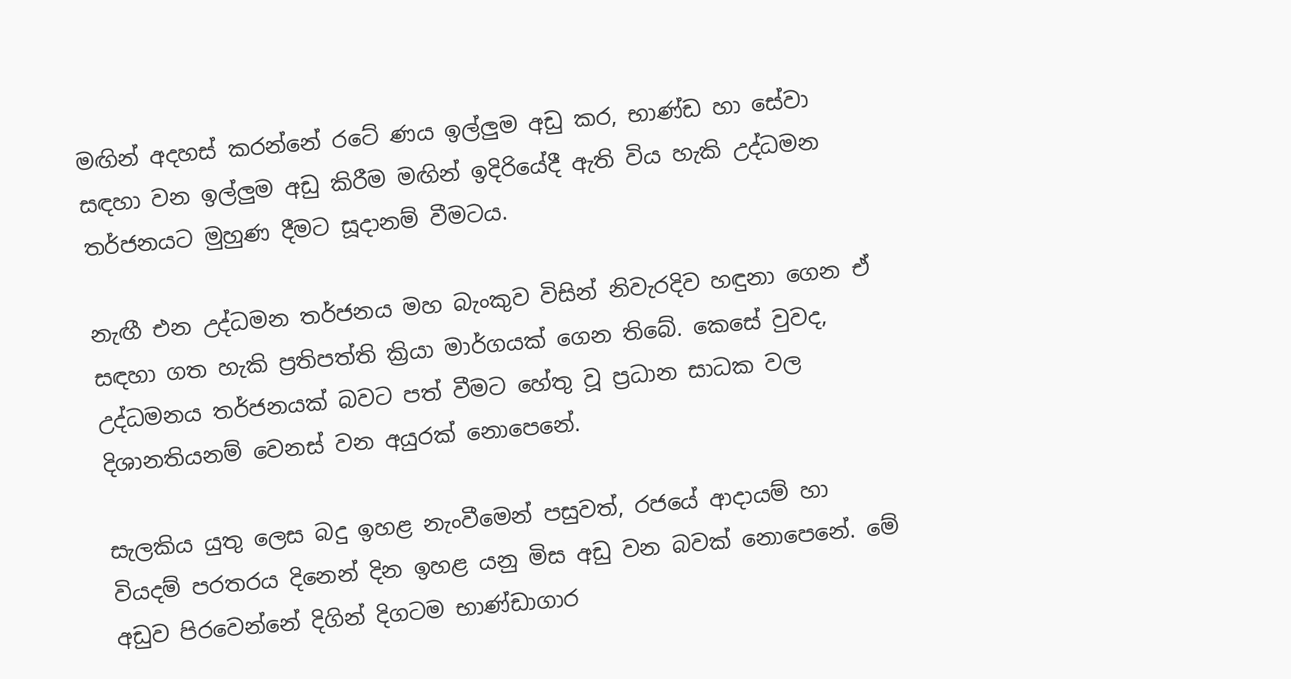මඟින් අදහස් කරන්නේ රටේ ණය ඉල්ලුම අඩු කර, භාණ්ඩ හා සේවා සඳහා වන ඉල්ලුම අඩු කිරීම මඟින් ඉදිරියේදී ඇති විය හැකි උද්ධමන තර්ජනයට මුහුණ දීමට සූදානම් වීමටය.

නැඟී එන උද්ධමන තර්ජනය මහ බැංකුව විසින් නිවැරදිව හඳුනා ගෙන ඒ සඳහා ගත හැකි ප්‍රතිපත්ති ක්‍රියා මාර්ගයක් ගෙන තිබේ. කෙසේ වුවද, උද්ධමනය තර්ජනයක් බවට පත් වීමට හේතු වූ ප්‍රධාන සාධක වල දිශානතියනම් වෙනස් වන අයුරක් නොපෙනේ.

සැලකිය යුතු ලෙස බදු ඉහළ නැංවීමෙන් පසුවත්, රජයේ ආදායම් හා වියදම් පරතරය දිනෙන් දින ඉහළ යනු මිස අඩු වන බවක් නොපෙනේ. මේ අඩුව පිරවෙන්නේ දිගින් දිගටම භාණ්ඩාගාර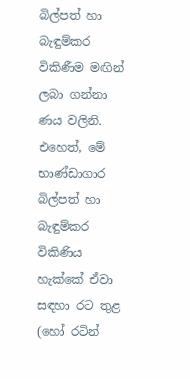බිල්පත් හා බැඳුම්කර විකිණීම මඟින් ලබා ගන්නා ණය වලිනි. එහෙත්, මේ භාණ්ඩාගාර බිල්පත් හා බැඳුම්කර විකිණිය හැක්කේ ඒවා සඳහා රට තුළ (හෝ රටින්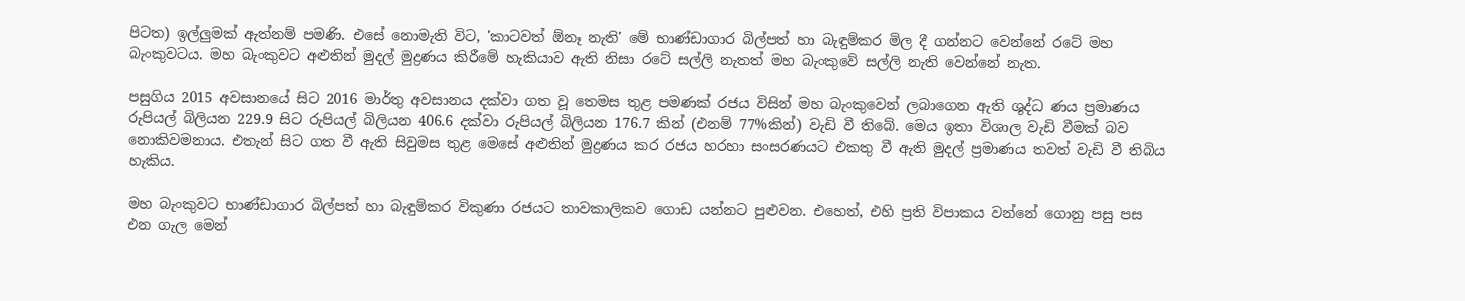පිටත) ඉල්ලුමක් ඇත්නම් පමණි. එසේ නොමැති විට, 'කාටවත් ඕනෑ නැති' මේ භාණ්ඩාගාර බිල්පත් හා බැඳුම්කර මිල දී ගන්නට වෙන්නේ රටේ මහ බැංකුවටය. මහ බැංකුවට අළුතින් මුදල් මුද්‍රණය කිරීමේ හැකියාව ඇති නිසා රටේ සල්ලි නැතත් මහ බැංකුවේ සල්ලි නැති වෙන්නේ නැත.

පසුගිය 2015 අවසානයේ සිට 2016 මාර්තු අවසානය දක්වා ගත වූ තෙමස තුළ පමණක් රජය විසින් මහ බැංකුවෙන් ලබාගෙන ඇති ශුද්ධ ණය ප්‍රමාණය රුපියල් බිලියන 229.9 සිට රුපියල් බිලියන 406.6 දක්වා රුපියල් බිලියන 176.7 කින් (එනම් 77%කින්) වැඩි වී තිබේ. මෙය ඉතා විශාල වැඩි වීමක් බව නොකිවමනාය. එතැන් සිට ගත වී ඇති සිවුමස තුළ මෙසේ අළුතින් මුද්‍රණය කර රජය හරහා සංසරණයට එකතු වී ඇති මුදල් ප්‍රමාණය තවත් වැඩි වී තිබිය හැකිය.

මහ බැංකුවට භාණ්ඩාගාර බිල්පත් හා බැඳුම්කර විකුණා රජයට තාවකාලිකව ගොඩ යන්නට පුළුවන. එහෙත්, එහි ප්‍රති විපාකය වන්නේ ගොනු පසු පස එන ගැල මෙන්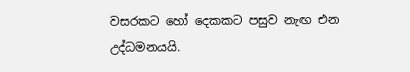වසරකට හෝ දෙකකට පසුව නැඟ එන උද්ධමනයයි.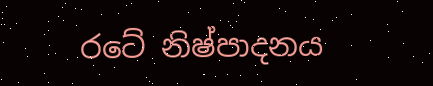රටේ නිෂ්පාදනය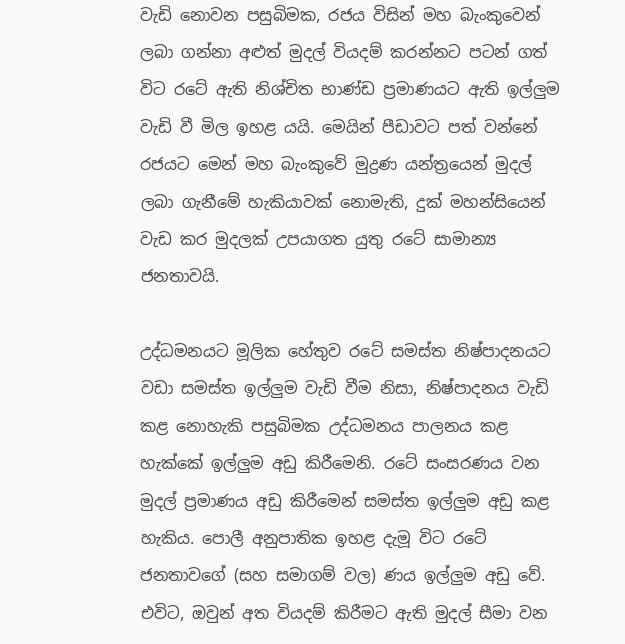වැඩි නොවන පසුබිමක, රජය විසින් මහ බැංකුවෙන් ලබා ගන්නා අළුත් මුදල් වියදම් කරන්නට පටන් ගත් විට රටේ ඇති නිශ්චිත භාණ්ඩ ප්‍රමාණයට ඇති ඉල්ලුම වැඩි වී මිල ඉහළ යයි. මෙයින් පීඩාවට පත් වන්නේ රජයට මෙන් මහ බැංකුවේ මුද්‍රණ යන්ත්‍රයෙන් මුදල් ලබා ගැනීමේ හැකියාවක් නොමැති, දුක් මහන්සියෙන් වැඩ කර මුදලක් උපයාගත යුතු රටේ සාමාන්‍ය ජනතාවයි.

උද්ධමනයට මූලික හේතුව රටේ සමස්ත නිෂ්පාදනයට වඩා සමස්ත ඉල්ලුම වැඩි වීම නිසා, නිෂ්පාදනය වැඩි කළ නොහැකි පසුබිමක උද්ධමනය පාලනය කළ හැක්කේ ඉල්ලුම අඩු කිරීමෙනි. රටේ සංසරණය වන මුදල් ප්‍රමාණය අඩු කිරීමෙන් සමස්ත ඉල්ලුම අඩු කළ හැකිය. පොලී අනුපාතික ඉහළ දැමූ විට රටේ ජනතාවගේ (සහ සමාගම් වල) ණය ඉල්ලුම අඩු වේ. එවිට, ඔවුන් අත වියදම් කිරීමට ඇති මුදල් සීමා වන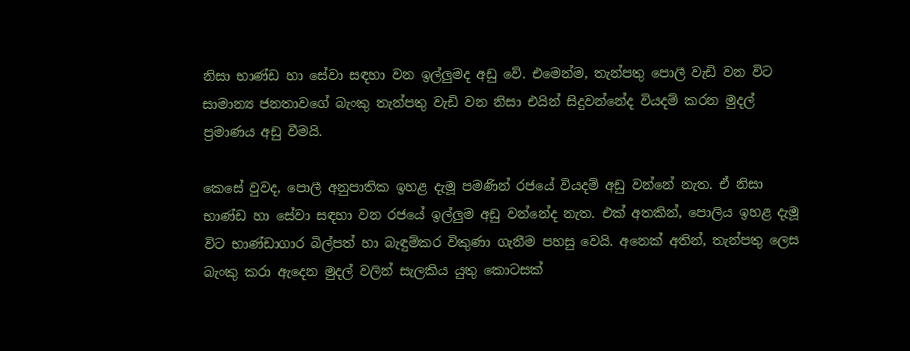නිසා භාණ්ඩ හා සේවා සඳහා වන ඉල්ලුමද අඩු වේ. එමෙන්ම, තැන්පතු පොලී වැඩි වන විට සාමාන්‍ය ජනතාවගේ බැංකු තැන්පතු වැඩි වන නිසා එයින් සිදුවන්නේද වියදම් කරන මුදල් ප්‍රමාණය අඩු වීමයි.

කෙසේ වුවද, පොලී අනුපාතික ඉහළ දැමූ පමණින් රජයේ වියදම් අඩු වන්නේ නැත. ඒ නිසා භාණ්ඩ හා සේවා සඳහා වන රජයේ ඉල්ලුම අඩු වන්නේද නැත. එක් අතකින්, පොලිය ඉහළ දැමූ විට භාණ්ඩාගාර බිල්පත් හා බැඳුම්කර විකුණා ගැනීම පහසු වෙයි. අනෙක් අතින්, තැන්පතු ලෙස බැංකු කරා ඇදෙන මුදල් වලින් සැලකිය යුතු කොටසක්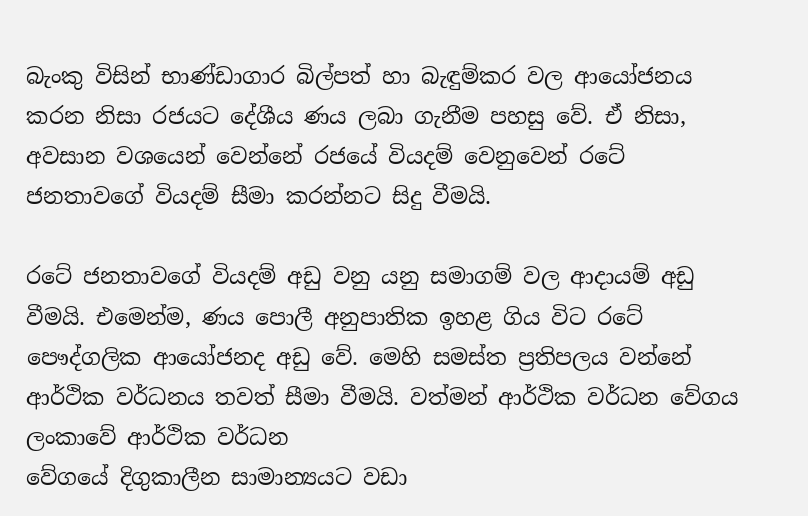බැංකු විසින් භාණ්ඩාගාර බිල්පත් හා බැඳුම්කර වල ආයෝජනය කරන නිසා රජයට දේශීය ණය ලබා ගැනීම පහසු වේ. ඒ නිසා, අවසාන වශයෙන් වෙන්නේ රජයේ වියදම් වෙනුවෙන් රටේ ජනතාවගේ වියදම් සීමා කරන්නට සිදු වීමයි.

රටේ ජනතාවගේ වියදම් අඩු වනු යනු සමාගම් වල ආදායම් අඩු වීමයි. එමෙන්ම, ණය පොලී අනුපාතික ඉහළ ගිය විට රටේ පෞද්ගලික ආයෝජනද අඩු වේ. මෙහි සමස්ත ප්‍රතිපලය වන්නේ ආර්ථික වර්ධනය තවත් සීමා වීමයි. වත්මන් ආර්ථික වර්ධන වේගය ලංකාවේ ආර්ථික වර්ධන
වේගයේ දිගුකාලීන සාමාන්‍යයට වඩා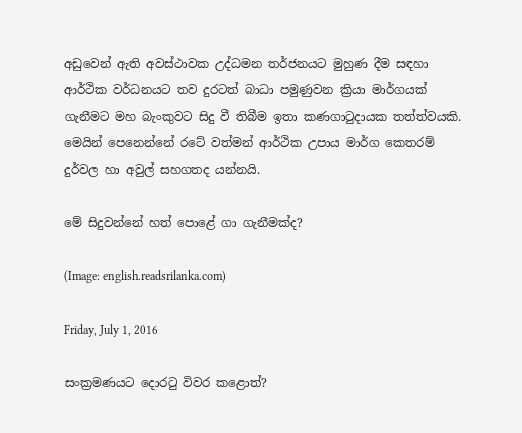අඩුවෙන් ඇති අවස්ථාවක උද්ධමන තර්ජනයට මුහුණ දීම සඳහා ආර්ථික වර්ධනයට තව දුරටත් බාධා පමුණුවන ක්‍රියා මාර්ගයක් ගැනීමට මහ බැංකුවට සිදු වී තිබීම ඉතා කණගාටුදායක තත්ත්වයකි. මෙයින් පෙනෙන්නේ රටේ වත්මන් ආර්ථික උපාය මාර්ග කෙතරම් දුර්වල හා අවුල් සහගතද යන්නයි.

මේ සිදුවන්නේ හත් පොළේ ගා ගැනීමක්ද?

(Image: english.readsrilanka.com)

Friday, July 1, 2016

සංක්‍රමණයට දොරටු විවර කළොත්?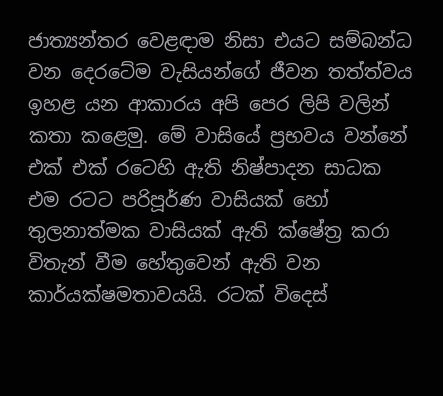ජාත්‍යන්තර වෙළඳාම නිසා එයට සම්බන්ධ වන දෙරටේම වැසියන්ගේ ජීවන තත්ත්වය ඉහළ යන ආකාරය අපි පෙර ලිපි වලින් කතා කළෙමු. මේ වාසියේ ප්‍රභවය වන්නේ එක් එක් රටෙහි ඇති නිෂ්පාදන සාධක එම රටට පරිපූර්ණ වාසියක් හෝ තුලනාත්මක වාසියක් ඇති ක්ෂේත්‍ර කරා විතැන් වීම හේතුවෙන් ඇති වන කාර්යක්ෂමතාවයයි. රටක් විදෙස්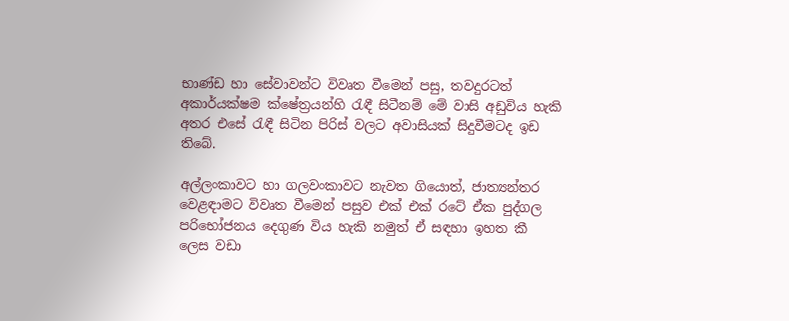භාණ්ඩ හා සේවාවන්ට විවෘත වීමෙන් පසු, තවදුරටත් අකාර්යක්ෂම ක්ෂේත්‍රයන්හි රැඳී සිටීනම් මේ වාසි අඩුවිය හැකි අතර එසේ රැඳී සිටින පිරිස් වලට අවාසියක් සිදුවීමටද ඉඩ තිබේ.

අල්ලංකාවට හා ගලවංකාවට නැවත ගියොත්, ජාත්‍යන්තර වෙළඳාමට විවෘත වීමෙන් පසුව එක් එක් රටේ ඒක පුද්ගල පරිභෝජනය දෙගුණ විය හැකි නමුත් ඒ සඳහා ඉහත කී ලෙස වඩා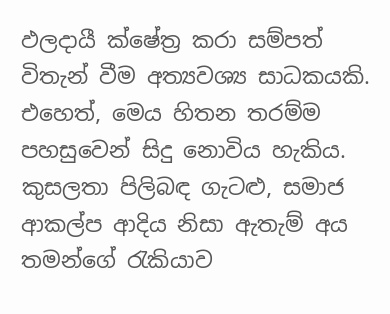ඵලදායී ක්ෂේත්‍ර කරා සම්පත් විතැන් වීම අත්‍යවශ්‍ය සාධකයකි. එහෙත්, මෙය හිතන තරම්ම පහසුවෙන් සිදු නොවිය හැකිය. කුසලතා පිලිබඳ ගැටළු, සමාජ ආකල්ප ආදිය නිසා ඇතැම් අය තමන්ගේ රැකියාව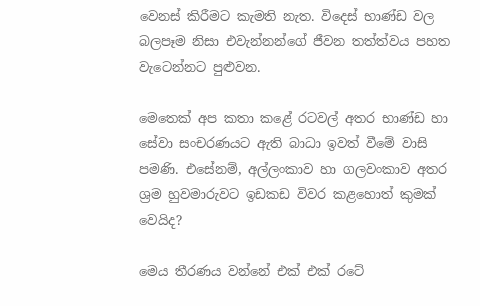වෙනස් කිරීමට කැමති නැත. විදෙස් භාණ්ඩ වල බලපෑම නිසා එවැන්නන්ගේ ජීවන තත්ත්වය පහත වැටෙන්නට පුළුවන.

මෙතෙක් අප කතා කළේ රටවල් අතර භාණ්ඩ හා සේවා සංචරණයට ඇති බාධා ඉවත් වීමේ වාසි පමණි. එසේනම්, අල්ලංකාව හා ගලවංකාව අතර ශ්‍රම හුවමාරුවට ඉඩකඩ විවර කළහොත් කුමක් වෙයිද?

මෙය තීරණය වන්නේ එක් එක් රටේ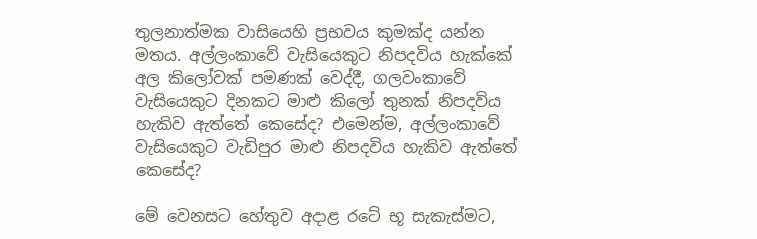තුලනාත්මක වාසියෙහි ප්‍රභවය කුමක්ද යන්න මතය. අල්ලංකාවේ වැසියෙකුට නිපදවිය හැක්කේ අල කිලෝවක් පමණක් වෙද්දී, ගලවංකාවේ වැසියෙකුට දිනකට මාළු කිලෝ තුනක් නිපදවිය හැකිව ඇත්තේ කෙසේද? එමෙන්ම, අල්ලංකාවේ වැසියෙකුට වැඩිපුර මාළු නිපදවිය හැකිව ඇත්තේ කෙසේද?

මේ වෙනසට හේතුව අදාළ රටේ භූ සැකැස්මට,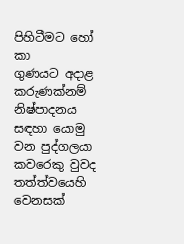පිහිටීමට හෝ කා
ගුණයට අදාළ කරුණක්නම් නිෂ්පාදනය සඳහා යොමු වන පුද්ගලයා කවරෙකු වුවද තත්ත්වයෙහි වෙනසක්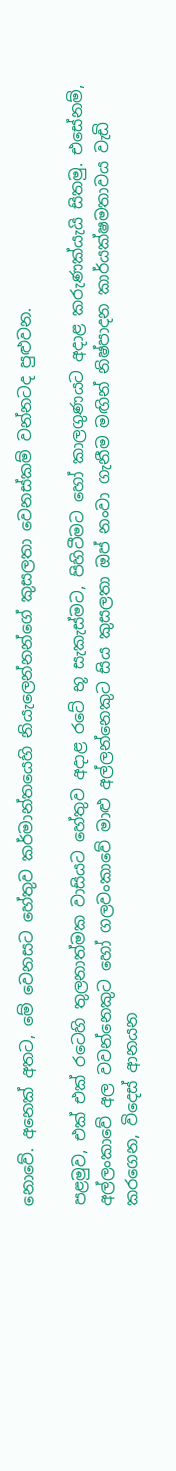නොවේ. අනෙක් අතට, මේ වෙනසට හේතුව කර්මාන්තයෙහි නියැලෙන්නන්ගේ කුසලතා වෙනස්කම් වන්නටද පුළුවන.

පළමුව, එක් එක් රටෙහි තුලනාත්මක වාසියට හේතුව අදාළ රටේ භූ සැකැස්මට, පිහිටීමට හෝ කාලගුණයට අදාළ කරුණක්යැයි සිතමු. එසේනම්, අල්ලංකාවේ අල වවන්නෙකුට හෝ ගලවංකාවේ මාළු අල්ලන්නෙකුට සිය කුසලතා ඔප් නංවා ගැනීම මඟින් නිෂ්පාදන කාර්යක්ෂමතාවය වැඩි කරගෙන, විදෙස් ආනයන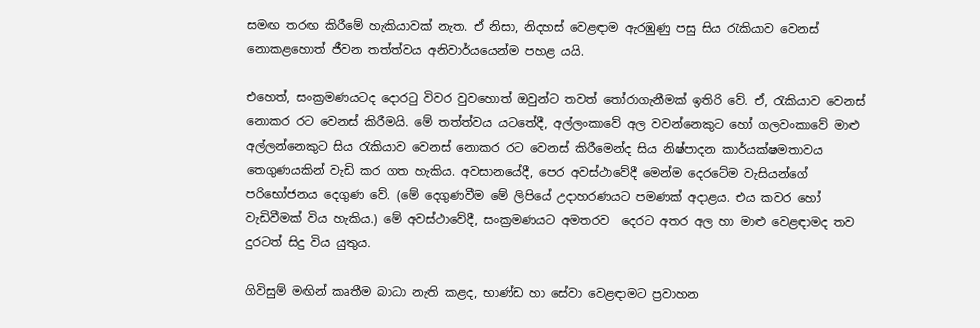සමඟ තරඟ කිරීමේ හැකියාවක් නැත. ඒ නිසා, නිදහස් වෙළඳාම ඇරඹුණු පසු සිය රැකියාව වෙනස් නොකළහොත් ජීවන තත්ත්වය අනිවාර්යයෙන්ම පහළ යයි.

එහෙත්, සංක්‍රමණයටද දොරටු විවර වුවහොත් ඔවුන්ට තවත් තෝරාගැනීමක් ඉතිරි වේ. ඒ, රැකියාව වෙනස් නොකර රට වෙනස් කිරීමයි. මේ තත්ත්වය යටතේදී, අල්ලංකාවේ අල වවන්නෙකුට හෝ ගලවංකාවේ මාළු අල්ලන්නෙකුට සිය රැකියාව වෙනස් නොකර රට වෙනස් කිරීමෙන්ද සිය නිෂ්පාදන කාර්යක්ෂමතාවය තෙගුණයකින් වැඩි කර ගත හැකිය. අවසානයේදී, පෙර අවස්ථාවේදී මෙන්ම දෙරටේම වැසියන්ගේ පරිභෝජනය දෙගුණ වේ. (මේ දෙගුණවීම මේ ලිපියේ උදාහරණයට පමණක් අදාළය. එය කවර හෝ වැඩිවීමක් විය හැකිය.) මේ අවස්ථාවේදී, සංක්‍රමණයට අමතරව  දෙරට අතර අල හා මාළු වෙළඳාමද තව දුරටත් සිදු විය යුතුය.

ගිවිසුම් මඟින් කෘතීම බාධා නැති කළද, භාණ්ඩ හා සේවා වෙළඳාමට ප්‍රවාහන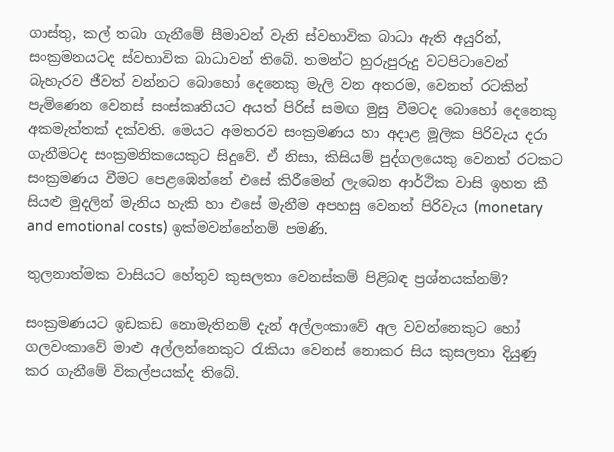ගාස්තු, කල් තබා ගැනීමේ සීමාවන් වැනි ස්වභාවික බාධා ඇති අයුරින්, සංක්‍රමනයටද ස්වභාවික බාධාවන් තිබේ. තමන්ට හුරුපුරුදු වටපිටාවෙන් බැහැරව ජීවත් වන්නට බොහෝ දෙනෙකු මැලි වන අතරම, වෙනත් රටකින් පැමිණෙන වෙනස් සංස්කෘතියට අයත් පිරිස් සමඟ මුසු වීමටද බොහෝ දෙනෙකු අකමැත්තක් දක්වති. මෙයට අමතරව සංක්‍රමණය හා අදාළ මූලික පිරිවැය දරා ගැනීමටද සංක්‍රමනිකයෙකුට සිදුවේ. ඒ නිසා, කිසියම් පුද්ගලයෙකු වෙනත් රටකට සංක්‍රමණය වීමට පෙළඹෙන්නේ එසේ කිරීමෙන් ලැබෙන ආර්ථික වාසි ඉහත කී සියළු මුදලින් මැනිය හැකි හා එසේ මැනීම අපහසු වෙනත් පිරිවැය (monetary and emotional costs) ඉක්මවන්නේනම් පමණි.

තුලනාත්මක වාසියට හේතුව කුසලතා වෙනස්කම් පිළිබඳ ප්‍රශ්නයක්නම්?

සංක්‍රමණයට ඉඩකඩ නොමැතිනම් දැන් අල්ලංකාවේ අල වවන්නෙකුට හෝ ගලවංකාවේ මාළු අල්ලන්නෙකුට රැකියා වෙනස් නොකර සිය කුසලතා දියුණු කර ගැනීමේ විකල්පයක්ද තිබේ.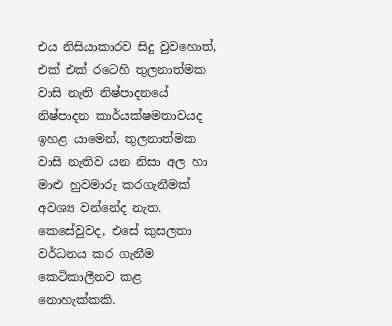එය නිසියාකාරව සිදු වුවහොත්, එක් එක් රටෙහි තුලනාත්මක වාසි නැති නිෂ්පාදනයේ නිෂ්පාදන කාර්යක්ෂමතාවයද ඉහළ යාමෙන්, තුලනාත්මක වාසි නැතිව යන නිසා අල හා මාළු හුවමාරු කරගැනීමක්  අවශ්‍ය වන්නේද නැත. කෙසේවුවද, එසේ කුසලතා වර්ධනය කර ගැනීම කෙටිකාලීනව කළ නොහැක්කකි.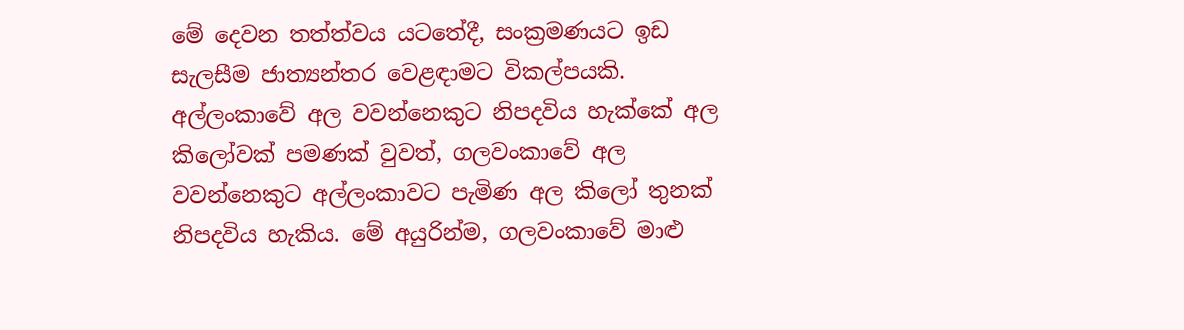මේ දෙවන තත්ත්වය යටතේදී, සංක්‍රමණයට ඉඩ සැලසීම ජාත්‍යන්තර වෙළඳාමට විකල්පයකි. අල්ලංකාවේ අල වවන්නෙකුට නිපදවිය හැක්කේ අල කිලෝවක් පමණක් වුවත්, ගලවංකාවේ අල වවන්නෙකුට අල්ලංකාවට පැමිණ අල කිලෝ තුනක් නිපදවිය හැකිය. මේ අයුරින්ම, ගලවංකාවේ මාළු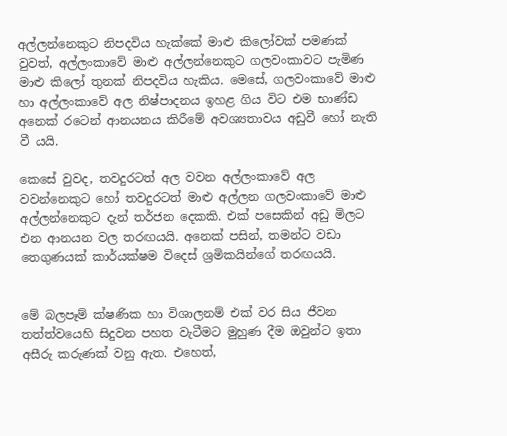අල්ලන්නෙකුට නිපදවිය හැක්කේ මාළු කිලෝවක් පමණක් වුවත්, අල්ලංකාවේ මාළු අල්ලන්නෙකුට ගලවංකාවට පැමිණ මාළු කිලෝ තුනක් නිපදවිය හැකිය. මෙසේ, ගලවංකාවේ මාළු හා අල්ලංකාවේ අල නිෂ්පාදනය ඉහළ ගිය විට එම භාණ්ඩ අනෙක් රටෙන් ආනයනය කිරීමේ අවශ්‍යතාවය අඩුවී හෝ නැති වී යයි.

කෙසේ වුවද, තවදුරටත් අල වවන අල්ලංකාවේ අල වවන්නෙකුට හෝ තවදුරටත් මාළු අල්ලන ගලවංකාවේ මාළු අල්ලන්නෙකුට දැන් තර්ජන දෙකකි. එක් පසෙකින් අඩු මිලට එන ආනයන වල තරඟයයි. අනෙක් පසින්, තමන්ට වඩා තෙගුණයක් කාර්යක්ෂම විදෙස් ශ්‍රමිකයින්ගේ තරඟයයි.


මේ බලපෑම් ක්ෂණික හා විශාලනම් එක් වර සිය ජීවන තත්ත්වයෙහි සිදුවන පහත වැටීමට මුහුණ දීම ඔවුන්ට ඉතා අසීරු කරුණක් වනු ඇත. එහෙත්,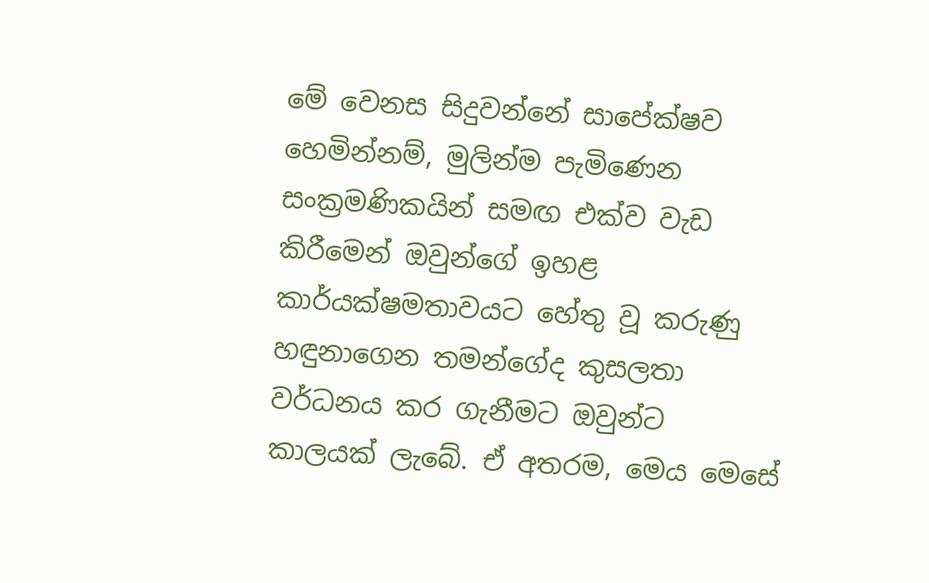මේ වෙනස සිදුවන්නේ සාපේක්ෂව හෙමින්නම්, මුලින්ම පැමිණෙන සංක්‍රමණිකයින් සමඟ එක්ව වැඩ කිරීමෙන් ඔවුන්ගේ ඉහළ කාර්යක්ෂමතාවයට හේතු වූ කරුණු හඳුනාගෙන තමන්ගේද කුසලතා වර්ධනය කර ගැනීමට ඔවුන්ට කාලයක් ලැබේ. ඒ අතරම, මෙය මෙසේ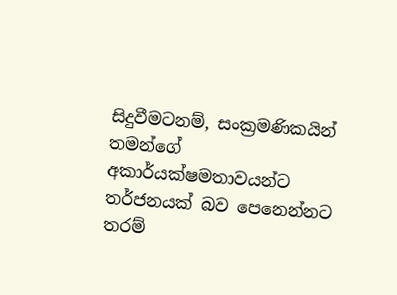සිදුවීමටනම්, සංක්‍රමණිකයින් තමන්ගේ අකාර්යක්ෂමතාවයන්ට තර්ජනයක් බව පෙනෙන්නට තරම්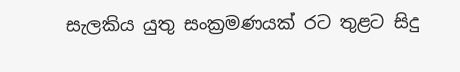සැලකිය යුතු සංක්‍රමණයක් රට තුළට සිදු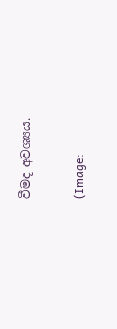වීමද අවශ්‍යය.

(Image: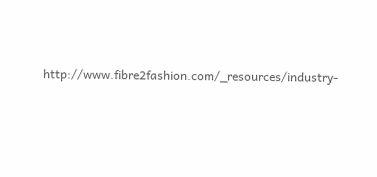http://www.fibre2fashion.com/_resources/industry-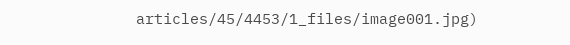articles/45/4453/1_files/image001.jpg)